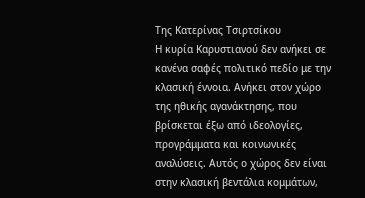Της Κατερίνας Τσιρτσίκου
Η κυρία Καρυστιανού δεν ανήκει σε κανένα σαφές πολιτικό πεδίο με την κλασική έννοια. Ανήκει στον χώρο της ηθικής αγανάκτησης, που βρίσκεται έξω από ιδεολογίες, προγράμματα και κοινωνικές αναλύσεις. Αυτός ο χώρος δεν είναι στην κλασική βεντάλια κομμάτων,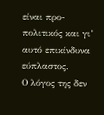είναι προ-πολιτικός και γι’ αυτό επικίνδυνα εύπλαστος.
Ο λόγος της δεν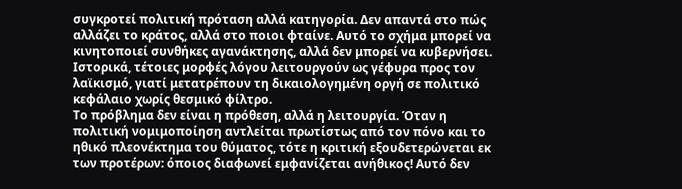συγκροτεί πολιτική πρόταση αλλά κατηγορία. Δεν απαντά στο πώς αλλάζει το κράτος, αλλά στο ποιοι φταίνε. Αυτό το σχήμα μπορεί να κινητοποιεί συνθήκες αγανάκτησης, αλλά δεν μπορεί να κυβερνήσει.
Ιστορικά, τέτοιες μορφές λόγου λειτουργούν ως γέφυρα προς τον λαϊκισμό, γιατί μετατρέπουν τη δικαιολογημένη οργή σε πολιτικό κεφάλαιο χωρίς θεσμικό φίλτρο.
Το πρόβλημα δεν είναι η πρόθεση, αλλά η λειτουργία. Όταν η πολιτική νομιμοποίηση αντλείται πρωτίστως από τον πόνο και το ηθικό πλεονέκτημα του θύματος, τότε η κριτική εξουδετερώνεται εκ των προτέρων: όποιος διαφωνεί εμφανίζεται ανήθικος! Αυτό δεν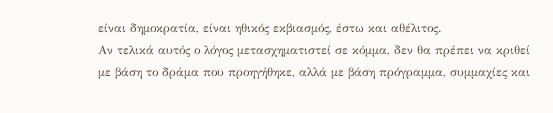είναι δημοκρατία, είναι ηθικός εκβιασμός, έστω και αθέλιτος.
Αν τελικά αυτός ο λόγος μετασχηματιστεί σε κόμμα, δεν θα πρέπει να κριθεί με βάση το δράμα που προηγήθηκε, αλλά με βάση πρόγραμμα, συμμαχίες και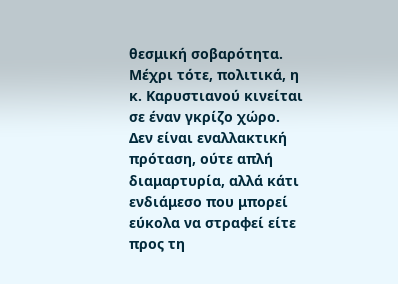θεσμική σοβαρότητα. Μέχρι τότε, πολιτικά, η κ. Καρυστιανού κινείται σε έναν γκρίζο χώρο. Δεν είναι εναλλακτική πρόταση, ούτε απλή διαμαρτυρία, αλλά κάτι ενδιάμεσο που μπορεί εύκολα να στραφεί είτε προς τη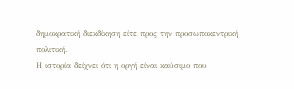δημοκρατική διεκδίκηση είτε προς την προσωποκεντρική πολιτική.
Η ιστορία δείχνει ότι η οργή είναι καύσιμο που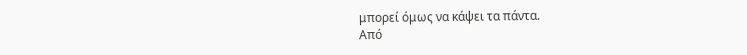μπορεί όμως να κάψει τα πάντα.
Από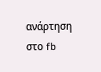ανάρτηση στο fb